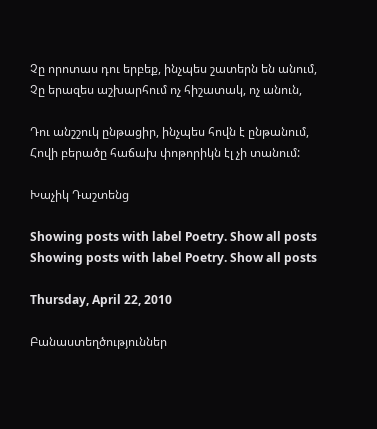Չը որոտաս դու երբեք, ինչպես շատերն են անում,
Չը երազես աշխարհում ոչ հիշատակ, ոչ անուն,

Դու անշշուկ ընթացիր, ինչպես հովն է ընթանում,
Հովի բերածը հաճախ փոթորիկն էլ չի տանում:

Խաչիկ Դաշտենց

Showing posts with label Poetry. Show all posts
Showing posts with label Poetry. Show all posts

Thursday, April 22, 2010

Բանաստեղծություններ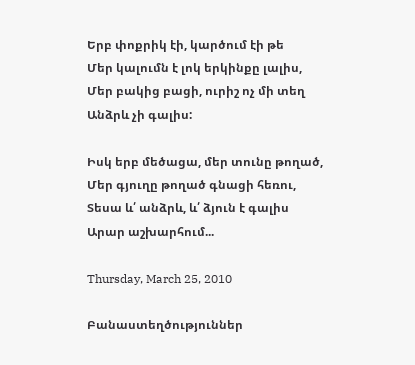Երբ փոքրիկ էի, կարծում էի թե
Մեր կալումն է լոկ երկինքը լալիս,
Մեր բակից բացի, ուրիշ ոչ մի տեղ
Անձրև չի գալիս:

Իսկ երբ մեծացա, մեր տունը թողած,
Մեր գյուղը թողած գնացի հեռու,
Տեսա և՛ անձրև, և՛ ձյուն է գալիս
Արար աշխարհում...

Thursday, March 25, 2010

Բանաստեղծություններ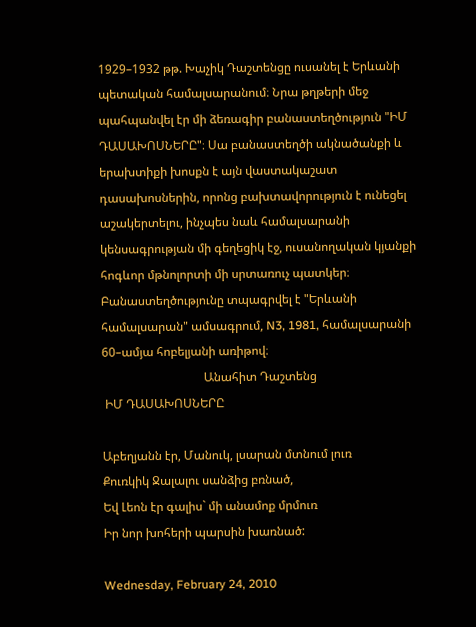1929–1932 թթ. Խաչիկ Դաշտենցը ուսանել է Երևանի պետական համալսարանում։ Նրա թղթերի մեջ պահպանվել էր մի ձեռագիր բանաստեղծություն "ԻՄ ԴԱՍԱԽՈՍՆԵՐԸ"։ Սա բանաստեղծի ակնածանքի և երախտիքի խոսքն է այն վաստակաշատ դասախոսներին, որոնց բախտավորություն է ունեցել աշակերտելու, ինչպես նաև համալսարանի կենսագրության մի գեղեցիկ էջ, ուսանողական կյանքի հոգևոր մթնոլորտի մի սրտառուչ պատկեր։ Բանաստեղծությունը տպագրվել է "Երևանի համալսարան" ամսագրում, N3, 1981, համալսարանի 60–ամյա հոբելյանի առիթով։
                                  Անահիտ Դաշտենց
 ԻՄ ԴԱՍԱԽՈՍՆԵՐԸ

Աբեղյանն էր, Մանուկ, լսարան մտնում լուռ
Քուռկիկ Ջալալու սանձից բռնած,
Եվ Լեոն էր գալիս` մի անամոք մրմուռ
Իր նոր խոհերի պարսին խառնած:

Wednesday, February 24, 2010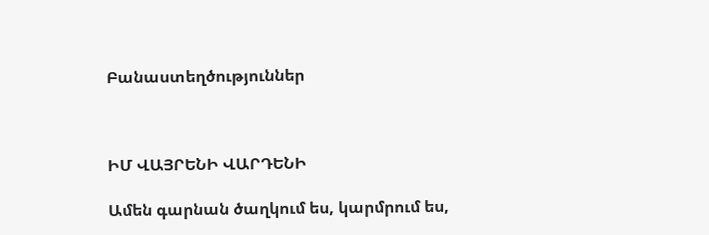Բանաստեղծություններ



ԻՄ ՎԱՅՐԵՆԻ ՎԱՐԴԵՆԻ

Ամեն գարնան ծաղկում ես, կարմրում ես,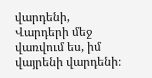վարդենի,
Վարդերի մեջ վառվում ես, իմ վայրենի վարդենի։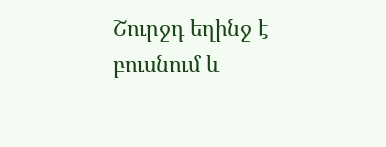Շուրջդ եղինջ է բուսնում և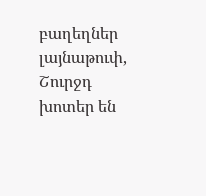բաղեղներ լայնաթուփ,
Շուրջդ խոտեր են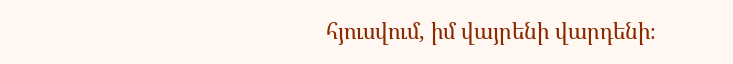հյուսվում, իմ վայրենի վարդենի։